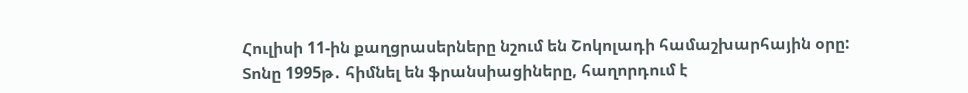Հուլիսի 11-ին քաղցրասերները նշում են Շոկոլադի համաշխարհային օրը: Տոնը 1995թ․ հիմնել են ֆրանսիացիները, հաղորդում է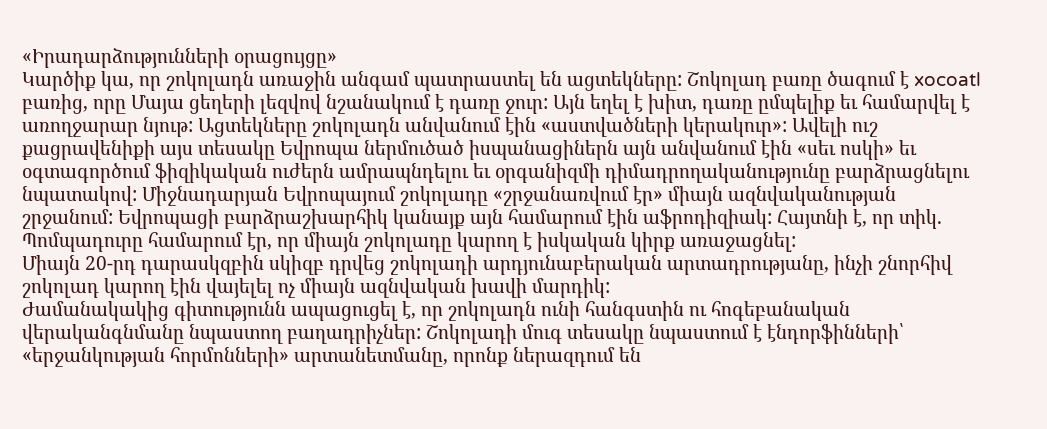«Իրադարձությունների օրացույցը»
Կարծիք կա, որ շոկոլադն առաջին անգամ պատրաստել են ացտեկները: Շոկոլադ բառը ծագում է xocoatl բառից, որը Մայա ցեղերի լեզվով նշանակում է դառը ջուր: Այն եղել է խիտ, դառը ըմպելիք եւ համարվել է առողջարար նյութ: Ացտեկները շոկոլադն անվանում էին «աստվածների կերակուր»: Ավելի ուշ քացրավենիքի այս տեսակը Եվրոպա ներմուծած իսպանացիներն այն անվանում էին «սեւ ոսկի» եւ օգտագործում ֆիզիկական ուժերն ամրապնդելու եւ օրգանիզմի դիմադրողականությունը բարձրացնելու նպատակով: Միջնադարյան Եվրոպայում շոկոլադը «շրջանառվում էր» միայն ազնվականության շրջանում: Եվրոպացի բարձրաշխարհիկ կանայք այն համարում էին աֆրոդիզիակ: Հայտնի է, որ տիկ. Պոմպադուրը համարում էր, որ միայն շոկոլադը կարող է իսկական կիրք առաջացնել:
Միայն 20-րդ դարասկզբին սկիզբ դրվեց շոկոլադի արդյունաբերական արտադրությանը, ինչի շնորհիվ շոկոլադ կարող էին վայելել ոչ միայն ազնվական խավի մարդիկ:
Ժամանակակից գիտությունն ապացուցել է, որ շոկոլադն ունի հանգստին ու հոգեբանական վերականգնմանը նպաստող բաղադրիչներ: Շոկոլադի մուգ տեսակը նպաստում է էնդորֆինների՝ «երջանկության հորմոնների» արտանետմանը, որոնք ներազդում են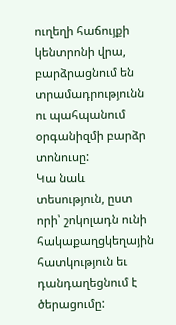ուղեղի հաճույքի կենտրոնի վրա, բարձրացնում են տրամադրությունն ու պահպանում օրգանիզմի բարձր տոնուսը:
Կա նաև տեսություն, ըստ որի՝ շոկոլադն ունի հակաքաղցկեղային հատկություն եւ դանդաղեցնում է ծերացումը: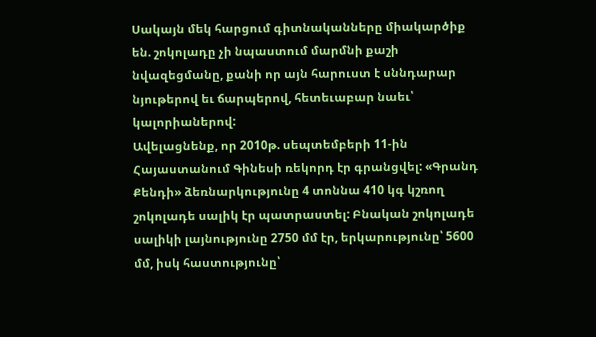Սակայն մեկ հարցում գիտնականները միակարծիք են. շոկոլադը չի նպաստում մարմնի քաշի նվազեցմանը, քանի որ այն հարուստ է սննդարար նյութերով եւ ճարպերով, հետեւաբար նաեւ՝ կալորիաներով:
Ավելացնենք, որ 2010թ. սեպտեմբերի 11-ին Հայաստանում Գինեսի ռեկորդ էր գրանցվել: «Գրանդ Քենդի» ձեռնարկությունը 4 տոննա 410 կգ կշռող շոկոլադե սալիկ էր պատրաստել: Բնական շոկոլադե սալիկի լայնությունը 2750 մմ էր, երկարությունը՝ 5600 մմ, իսկ հաստությունը՝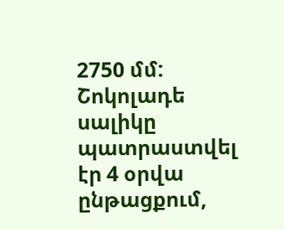2750 մմ: Շոկոլադե սալիկը պատրաստվել էր 4 օրվա ընթացքում,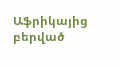Աֆրիկայից բերված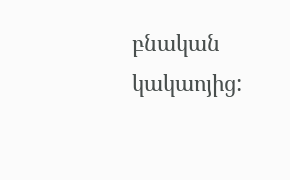բնական կակաոյից: